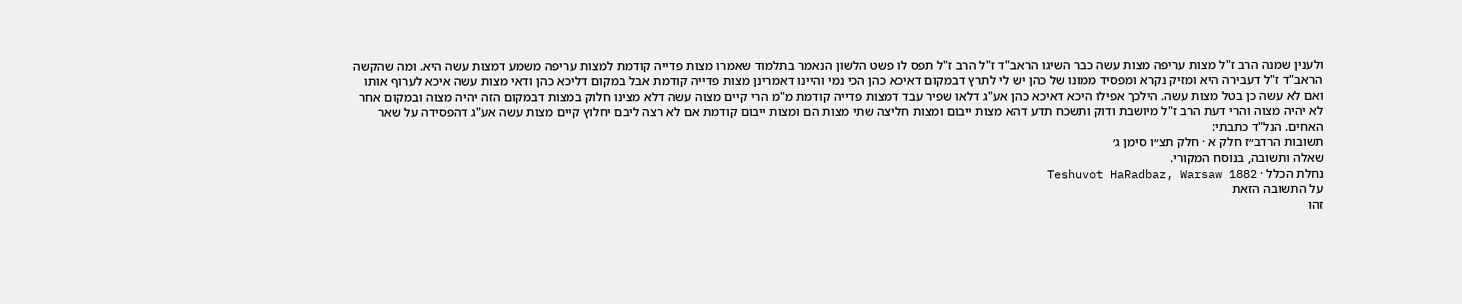ולענין שמנה הרב ז"ל מצות עריפה מצות עשה כבר השיגו הראב"ד ז"ל הרב ז"ל תפס לו פשט הלשון הנאמר בתלמוד שאמרו מצות פדייה קודמת למצות עריפה משמע דמצות עשה היא. ומה שהקשה הראב"ד ז"ל דעבירה היא ומזיק נקרא ומפסיד ממונו של כהן יש לי לתרץ דבמקום דאיכא כהן הכי נמי והיינו דאמרינן מצות פדייה קודמת אבל במקום דליכא כהן ודאי מצות עשה איכא לערוף אותו ואם לא עשה כן בטל מצות עשה. הילכך אפילו היכא דאיכא כהן אע"ג דלאו שפיר עבד דמצות פדייה קודמת מ"מ הרי קיים מצוה עשה דלא מצינו חלוק במצות דבמקום הזה יהיה מצוה ובמקום אחר לא יהיה מצוה והרי דעת הרב ז"ל מיושבת ודוק ותשכח תדע דהא מצות ייבום ומצות חליצה שתי מצות הם ומצות ייבום קודמת אם לא רצה ליבם יחלוץ קיים מצות עשה אע"ג דהפסידה על שאר האחים. הנל"ד כתבתי:
תשובות הרדב״ז חלק א · חלק תצ״ו סימן ג׳
שאלה ותשובה, בנוסח המקורי.
נחלת הכלל · Teshuvot HaRadbaz, Warsaw 1882
על התשובה הזאת
זהו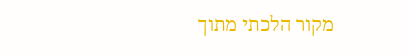מקור הלכתי מתוך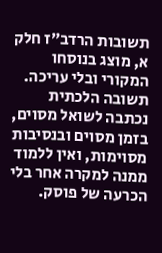תשובות הרדב״ז חלק א, מוצג בנוסחו המקורי ובלי עריכה. תשובה הלכתית נכתבה לשואל מסוים, בזמן מסוים ובנסיבות מסוימות, ואין ללמוד ממנה למקרה אחר בלי הכרעה של פוסק.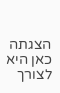הצגתה כאן היא לצורך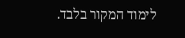לימוד המקור בלבד.